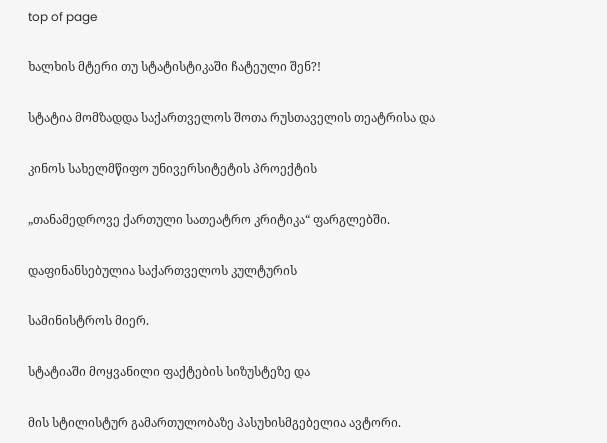top of page

ხალხის მტერი თუ სტატისტიკაში ჩატეული შენ?!

სტატია მომზადდა საქართველოს შოთა რუსთაველის თეატრისა და

კინოს სახელმწიფო უნივერსიტეტის პროექტის

„თანამედროვე ქართული სათეატრო კრიტიკა“ ფარგლებში.

დაფინანსებულია საქართველოს კულტურის

სამინისტროს მიერ.

სტატიაში მოყვანილი ფაქტების სიზუსტეზე და

მის სტილისტურ გამართულობაზე პასუხისმგებელია ავტორი.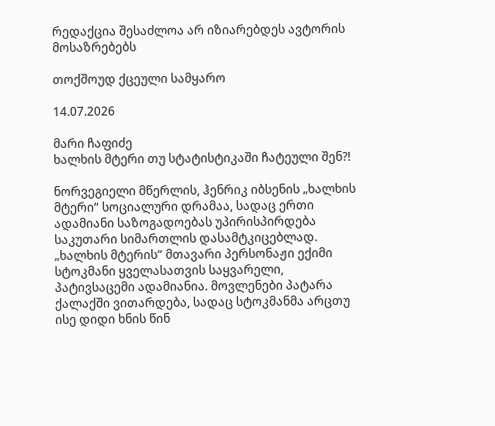რედაქცია შესაძლოა არ იზიარებდეს ავტორის მოსაზრებებს

თოქშოუდ ქცეული სამყარო

14.07.2026

მარი ჩაფიძე
ხალხის მტერი თუ სტატისტიკაში ჩატეული შენ?!

ნორვეგიელი მწერლის, ჰენრიკ იბსენის „ხალხის მტერი“ სოციალური დრამაა, სადაც ერთი ადამიანი საზოგადოებას უპირისპირდება საკუთარი სიმართლის დასამტკიცებლად.
„ხალხის მტერის“ მთავარი პერსონაჟი ექიმი სტოკმანი ყველასათვის საყვარელი, პატივსაცემი ადამიანია. მოვლენები პატარა ქალაქში ვითარდება, სადაც სტოკმანმა არცთუ ისე დიდი ხნის წინ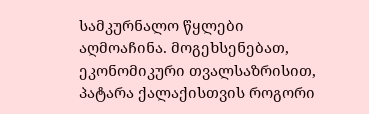სამკურნალო წყლები აღმოაჩინა. მოგეხსენებათ, ეკონომიკური თვალსაზრისით, პატარა ქალაქისთვის როგორი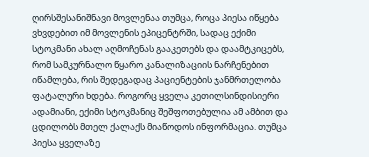ღირსშესანიშნავი მოვლენაა თუმცა, როცა პიესა იწყება ვხვდებით იმ მოვლენის ეპიცენტრში, სადაც ექიმი სტოკმანი ახალ აღმოჩენას გააკეთებს და დაამტკიცებს, რომ სამკურნალო წყარო კანალიზაციის ნარჩენებით იწამლება, რის შედეგადაც პაციენტების ჯანმრთელობა ფატალური ხდება. როგორც ყველა კეთილსინდისიერი ადამიანი, ექიმი სტოკმანიც შეშფოთებულია ამ ამბით და ცდილობს მთელ ქალაქს მიაწოდოს ინფორმაცია. თუმცა პიესა ყველაზე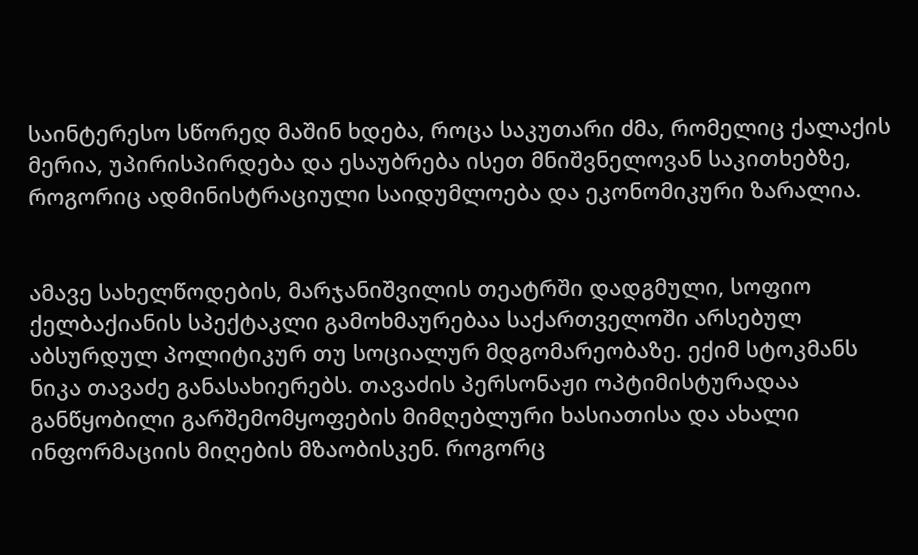საინტერესო სწორედ მაშინ ხდება, როცა საკუთარი ძმა, რომელიც ქალაქის მერია, უპირისპირდება და ესაუბრება ისეთ მნიშვნელოვან საკითხებზე, როგორიც ადმინისტრაციული საიდუმლოება და ეკონომიკური ზარალია.


ამავე სახელწოდების, მარჯანიშვილის თეატრში დადგმული, სოფიო ქელბაქიანის სპექტაკლი გამოხმაურებაა საქართველოში არსებულ აბსურდულ პოლიტიკურ თუ სოციალურ მდგომარეობაზე. ექიმ სტოკმანს ნიკა თავაძე განასახიერებს. თავაძის პერსონაჟი ოპტიმისტურადაა განწყობილი გარშემომყოფების მიმღებლური ხასიათისა და ახალი ინფორმაციის მიღების მზაობისკენ. როგორც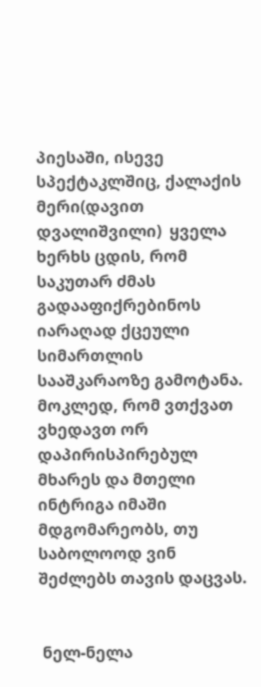პიესაში, ისევე სპექტაკლშიც, ქალაქის მერი(დავით დვალიშვილი)  ყველა ხერხს ცდის, რომ საკუთარ ძმას გადააფიქრებინოს იარაღად ქცეული სიმართლის სააშკარაოზე გამოტანა. მოკლედ, რომ ვთქვათ ვხედავთ ორ დაპირისპირებულ მხარეს და მთელი ინტრიგა იმაში მდგომარეობს, თუ საბოლოოდ ვინ შეძლებს თავის დაცვას.


 ნელ-ნელა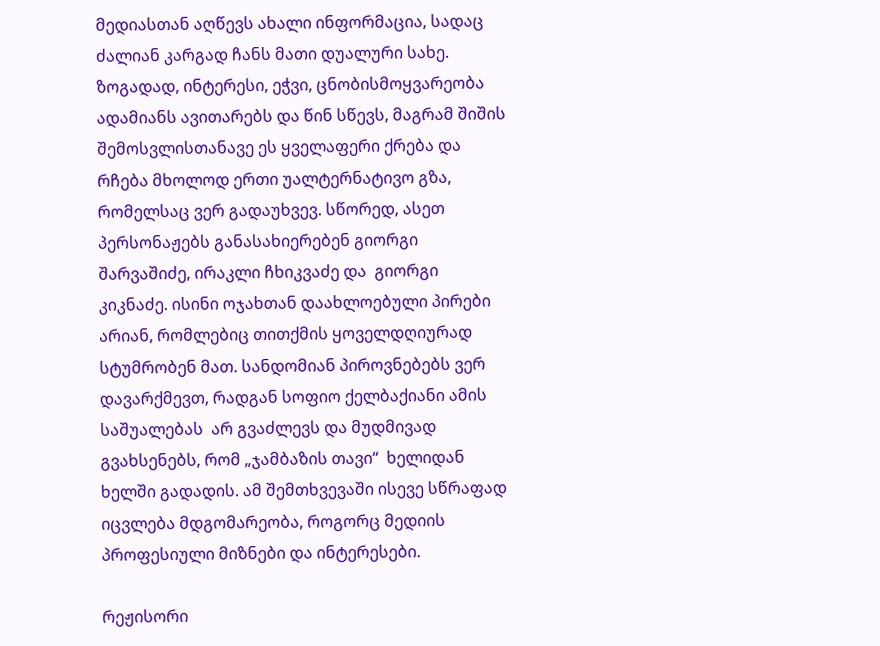მედიასთან აღწევს ახალი ინფორმაცია, სადაც ძალიან კარგად ჩანს მათი დუალური სახე. ზოგადად, ინტერესი, ეჭვი, ცნობისმოყვარეობა ადამიანს ავითარებს და წინ სწევს, მაგრამ შიშის შემოსვლისთანავე ეს ყველაფერი ქრება და რჩება მხოლოდ ერთი უალტერნატივო გზა, რომელსაც ვერ გადაუხვევ. სწორედ, ასეთ პერსონაჟებს განასახიერებენ გიორგი შარვაშიძე, ირაკლი ჩხიკვაძე და  გიორგი კიკნაძე. ისინი ოჯახთან დაახლოებული პირები არიან, რომლებიც თითქმის ყოველდღიურად სტუმრობენ მათ. სანდომიან პიროვნებებს ვერ დავარქმევთ, რადგან სოფიო ქელბაქიანი ამის საშუალებას  არ გვაძლევს და მუდმივად გვახსენებს, რომ „ჯამბაზის თავი“  ხელიდან ხელში გადადის. ამ შემთხვევაში ისევე სწრაფად იცვლება მდგომარეობა, როგორც მედიის პროფესიული მიზნები და ინტერესები.

რეჟისორი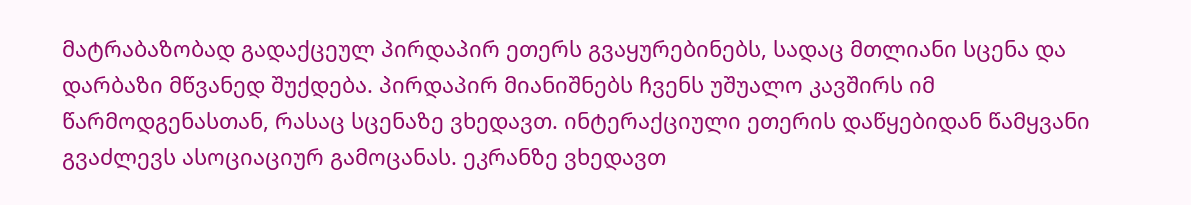მატრაბაზობად გადაქცეულ პირდაპირ ეთერს გვაყურებინებს, სადაც მთლიანი სცენა და დარბაზი მწვანედ შუქდება. პირდაპირ მიანიშნებს ჩვენს უშუალო კავშირს იმ წარმოდგენასთან, რასაც სცენაზე ვხედავთ. ინტერაქციული ეთერის დაწყებიდან წამყვანი გვაძლევს ასოციაციურ გამოცანას. ეკრანზე ვხედავთ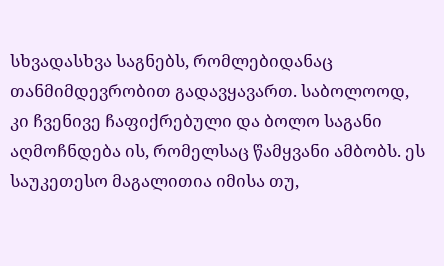სხვადასხვა საგნებს, რომლებიდანაც თანმიმდევრობით გადავყავართ. საბოლოოდ, კი ჩვენივე ჩაფიქრებული და ბოლო საგანი აღმოჩნდება ის, რომელსაც წამყვანი ამბობს. ეს საუკეთესო მაგალითია იმისა თუ,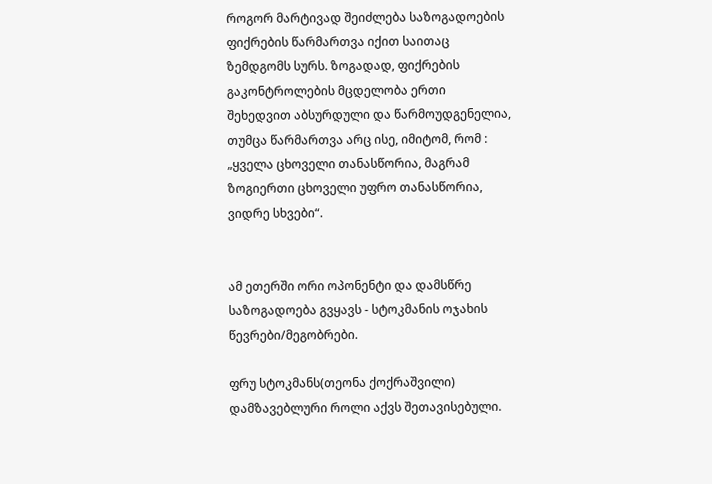როგორ მარტივად შეიძლება საზოგადოების ფიქრების წარმართვა იქით საითაც ზემდგომს სურს. ზოგადად, ფიქრების გაკონტროლების მცდელობა ერთი შეხედვით აბსურდული და წარმოუდგენელია, თუმცა წარმართვა არც ისე, იმიტომ, რომ :  „ყველა ცხოველი თანასწორია, მაგრამ ზოგიერთი ცხოველი უფრო თანასწორია, ვიდრე სხვები“.


ამ ეთერში ორი ოპონენტი და დამსწრე საზოგადოება გვყავს - სტოკმანის ოჯახის წევრები/მეგობრები.

ფრუ სტოკმანს(თეონა ქოქრაშვილი) დამზავებლური როლი აქვს შეთავისებული.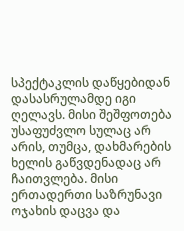სპექტაკლის დაწყებიდან დასასრულამდე იგი ღელავს. მისი შეშფოთება უსაფუძვლო სულაც არ არის, თუმცა, დახმარების ხელის გაწვდენადაც არ ჩაითვლება. მისი ერთადერთი საზრუნავი ოჯახის დაცვა და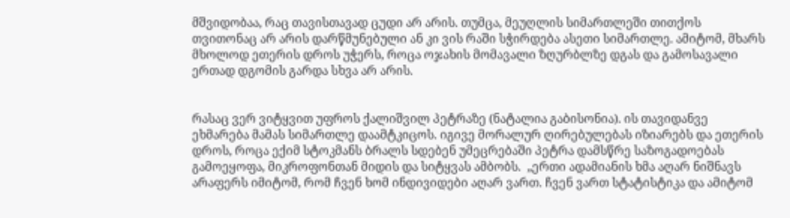მშვიდობაა, რაც თავისთავად ცუდი არ არის. თუმცა, მეუღლის სიმართლეში თითქოს თვითონაც არ არის დარწმუნებული ან კი ვის რაში სჭირდება ასეთი სიმართლე. ამიტომ, მხარს მხოლოდ ეთერის დროს უჭერს, როცა ოჯახის მომავალი ზღურბლზე დგას და გამოსავალი ერთად დგომის გარდა სხვა არ არის.


რასაც ვერ ვიტყვით უფროს ქალიშვილ პეტრაზე (ნატალია გაბისონია). ის თავიდანვე ეხმარება მამას სიმართლე დაამტკიცოს. იგივე მორალურ ღირებულებას იზიარებს და ეთერის დროს, როცა ექიმ სტოკმანს ბრალს სდებენ უმეცრებაში პეტრა დამსწრე საზოგადოებას გამოეყოფა, მიკროფონთან მიდის და სიტყვას ამბობს.  „ერთი ადამიანის ხმა აღარ ნიშნავს არაფერს იმიტომ, რომ ჩვენ ხომ ინდივიდები აღარ ვართ. ჩვენ ვართ სტატისტიკა და ამიტომ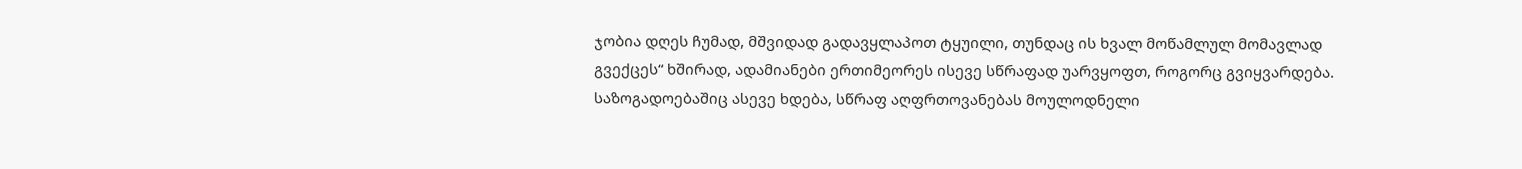ჯობია დღეს ჩუმად, მშვიდად გადავყლაპოთ ტყუილი, თუნდაც ის ხვალ მოწამლულ მომავლად გვექცეს“ ხშირად, ადამიანები ერთიმეორეს ისევე სწრაფად უარვყოფთ, როგორც გვიყვარდება. საზოგადოებაშიც ასევე ხდება, სწრაფ აღფრთოვანებას მოულოდნელი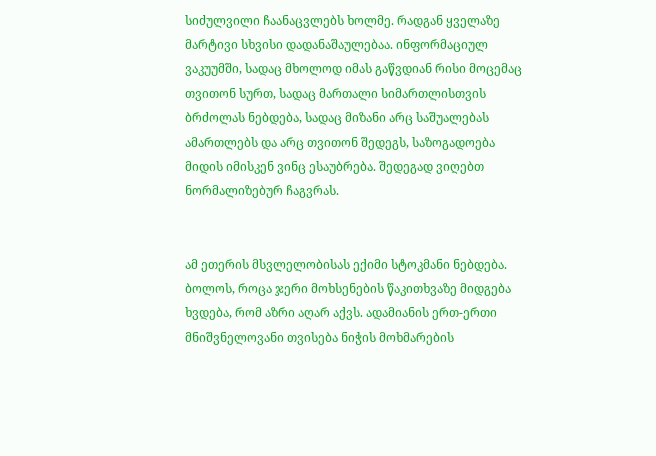სიძულვილი ჩაანაცვლებს ხოლმე. რადგან ყველაზე მარტივი სხვისი დადანაშაულებაა. ინფორმაციულ ვაკუუმში, სადაც მხოლოდ იმას გაწვდიან რისი მოცემაც თვითონ სურთ, სადაც მართალი სიმართლისთვის ბრძოლას ნებდება, სადაც მიზანი არც საშუალებას ამართლებს და არც თვითონ შედეგს, საზოგადოება მიდის იმისკენ ვინც ესაუბრება. შედეგად ვიღებთ ნორმალიზებურ ჩაგვრას.


ამ ეთერის მსვლელობისას ექიმი სტოკმანი ნებდება. ბოლოს, როცა ჯერი მოხსენების წაკითხვაზე მიდგება ხვდება, რომ აზრი აღარ აქვს. ადამიანის ერთ-ერთი მნიშვნელოვანი თვისება ნიჭის მოხმარების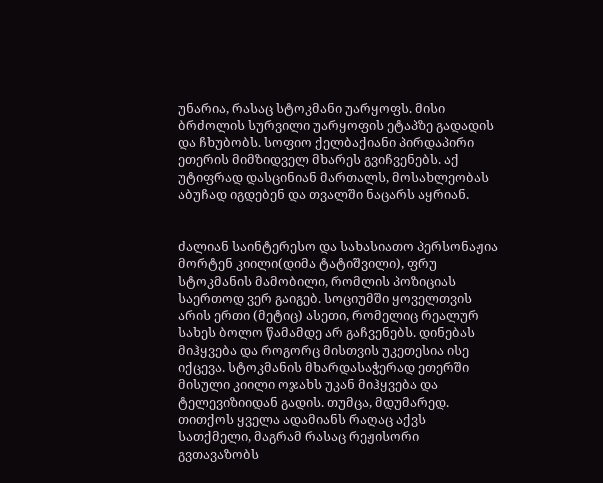უნარია, რასაც სტოკმანი უარყოფს. მისი ბრძოლის სურვილი უარყოფის ეტაპზე გადადის და ჩხუბობს. სოფიო ქელბაქიანი პირდაპირი ეთერის მიმზიდველ მხარეს გვიჩვენებს. აქ უტიფრად დასცინიან მართალს, მოსახლეობას აბუჩად იგდებენ და თვალში ნაცარს აყრიან.


ძალიან საინტერესო და სახასიათო პერსონაჟია მორტენ კიილი(დიმა ტატიშვილი), ფრუ სტოკმანის მამობილი, რომლის პოზიციას საერთოდ ვერ გაიგებ. სოციუმში ყოველთვის არის ერთი (მეტიც) ასეთი, რომელიც რეალურ სახეს ბოლო წამამდე არ გაჩვენებს. დინებას მიჰყვება და როგორც მისთვის უკეთესია ისე იქცევა. სტოკმანის მხარდასაჭერად ეთერში მისული კიილი ოჯახს უკან მიჰყვება და ტელევიზიიდან გადის. თუმცა, მდუმარედ. თითქოს ყველა ადამიანს რაღაც აქვს სათქმელი, მაგრამ რასაც რეჟისორი გვთავაზობს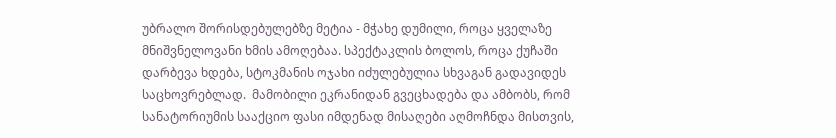უბრალო შორისდებულებზე მეტია - მჭახე დუმილი, როცა ყველაზე მნიშვნელოვანი ხმის ამოღებაა. სპექტაკლის ბოლოს, როცა ქუჩაში დარბევა ხდება, სტოკმანის ოჯახი იძულებულია სხვაგან გადავიდეს საცხოვრებლად.  მამობილი ეკრანიდან გვეცხადება და ამბობს, რომ სანატორიუმის სააქციო ფასი იმდენად მისაღები აღმოჩნდა მისთვის,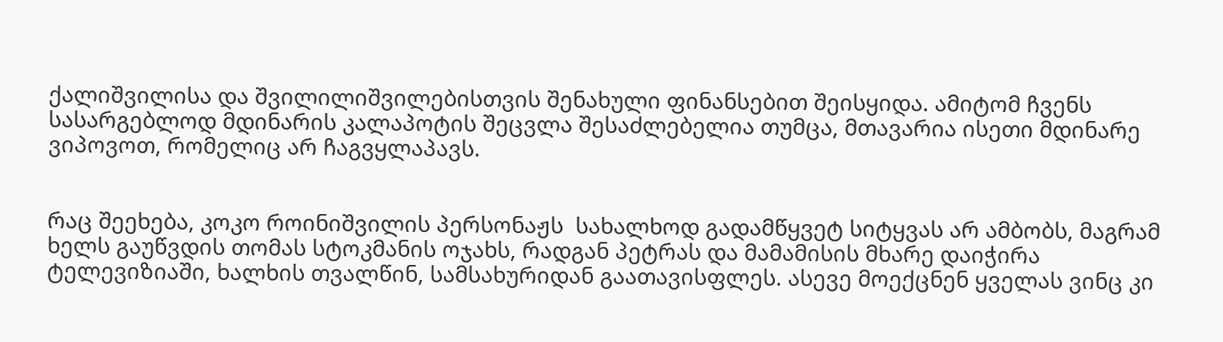ქალიშვილისა და შვილილიშვილებისთვის შენახული ფინანსებით შეისყიდა. ამიტომ ჩვენს სასარგებლოდ მდინარის კალაპოტის შეცვლა შესაძლებელია თუმცა, მთავარია ისეთი მდინარე ვიპოვოთ, რომელიც არ ჩაგვყლაპავს.


რაც შეეხება, კოკო როინიშვილის პერსონაჟს  სახალხოდ გადამწყვეტ სიტყვას არ ამბობს, მაგრამ ხელს გაუწვდის თომას სტოკმანის ოჯახს, რადგან პეტრას და მამამისის მხარე დაიჭირა ტელევიზიაში, ხალხის თვალწინ, სამსახურიდან გაათავისფლეს. ასევე მოექცნენ ყველას ვინც კი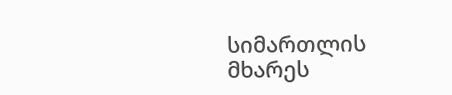სიმართლის მხარეს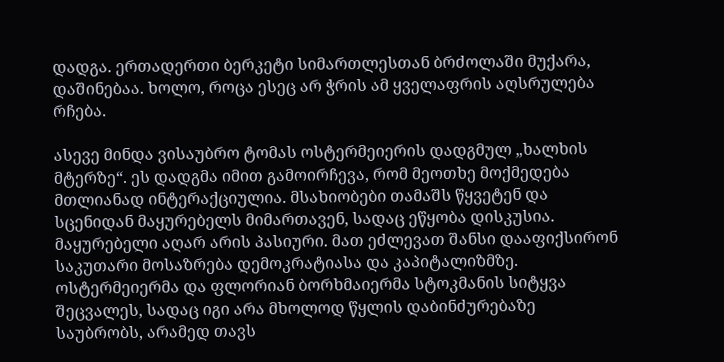დადგა. ერთადერთი ბერკეტი სიმართლესთან ბრძოლაში მუქარა, დაშინებაა. ხოლო, როცა ესეც არ ჭრის ამ ყველაფრის აღსრულება რჩება.

ასევე მინდა ვისაუბრო ტომას ოსტერმეიერის დადგმულ „ხალხის მტერზე“. ეს დადგმა იმით გამოირჩევა, რომ მეოთხე მოქმედება მთლიანად ინტერაქციულია. მსახიობები თამაშს წყვეტენ და სცენიდან მაყურებელს მიმართავენ, სადაც ეწყობა დისკუსია. მაყურებელი აღარ არის პასიური. მათ ეძლევათ შანსი დააფიქსირონ საკუთარი მოსაზრება დემოკრატიასა და კაპიტალიზმზე.  ოსტერმეიერმა და ფლორიან ბორხმაიერმა სტოკმანის სიტყვა შეცვალეს, სადაც იგი არა მხოლოდ წყლის დაბინძურებაზე საუბრობს, არამედ თავს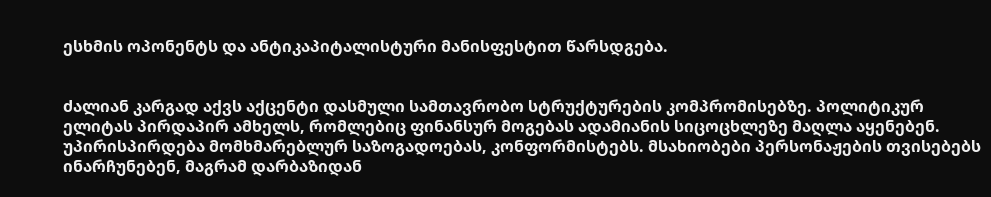ესხმის ოპონენტს და ანტიკაპიტალისტური მანისფესტით წარსდგება.


ძალიან კარგად აქვს აქცენტი დასმული სამთავრობო სტრუქტურების კომპრომისებზე. პოლიტიკურ ელიტას პირდაპირ ამხელს, რომლებიც ფინანსურ მოგებას ადამიანის სიცოცხლეზე მაღლა აყენებენ. უპირისპირდება მომხმარებლურ საზოგადოებას, კონფორმისტებს. მსახიობები პერსონაჟების თვისებებს ინარჩუნებენ, მაგრამ დარბაზიდან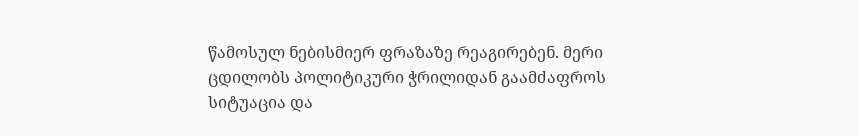წამოსულ ნებისმიერ ფრაზაზე რეაგირებენ. მერი ცდილობს პოლიტიკური ჭრილიდან გაამძაფროს სიტუაცია და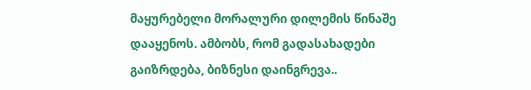მაყურებელი მორალური დილემის წინაშე დააყენოს. ამბობს, რომ გადასახადები გაიზრდება, ბიზნესი დაინგრევა..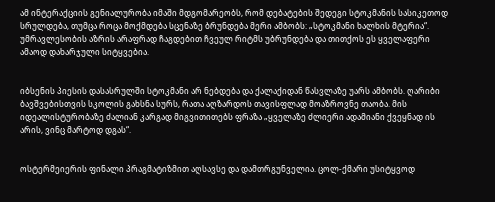ამ ინტერაქციის გენიალურობა იმაში მდგომარეობს, რომ დებატების შედეგი სტოკმანის სასიკეთოდ სრულდება, თუმცა როცა მოქმდება სცენაზე ბრუნდება მერი ამბობს: „სტოკმანი ხალხის მტერია“. უმრავლესობის აზრის არაფრად ჩაგდებით ჩვეულ რიტმს უბრუნდება და თითქოს ეს ყველაფერი ამაოდ დახარჯული სიტყვებია.


იბსენის პიესის დასასრულში სტოკმანი არ ნებდება და ქალაქიდან წასვლაზე უარს ამბობს. ღარიბი ბავშვებისთვის სკოლის გახსნა სურს, რათა აღზარდოს თავისფლად მოაზროვნე თაობა. მის იდეალისტურობაზე ძალიან კარგად მიგვითითებს ფრაზა „ყველაზე ძლიერი ადამიანი ქვეყნად ის არის, ვინც მარტოდ დგას“.


ოსტერმეიერის ფინალი პრაგმატიზმით აღსავსე და დამთრგუნველია. ცოლ-ქმარი უსიტყვოდ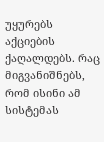უყურებს აქციების ქაღალდებს. რაც მიგვანიშნებს, რომ ისინი ამ სისტემას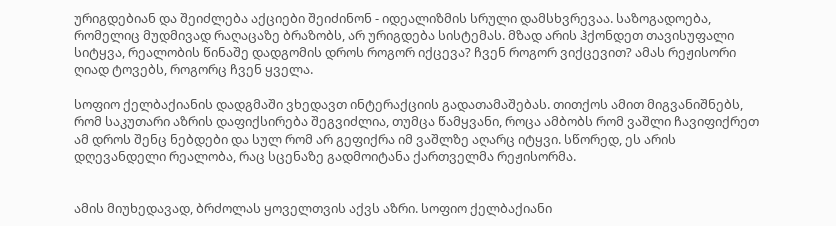ურიგდებიან და შეიძლება აქციები შეიძინონ - იდეალიზმის სრული დამსხვრევაა. საზოგადოება, რომელიც მუდმივად რაღაცაზე ბრაზობს, არ ურიგდება სისტემას. მზად არის ჰქონდეთ თავისუფალი სიტყვა, რეალობის წინაშე დადგომის დროს როგორ იქცევა? ჩვენ როგორ ვიქცევით? ამას რეჟისორი ღიად ტოვებს, როგორც ჩვენ ყველა.

სოფიო ქელბაქიანის დადგმაში ვხედავთ ინტერაქციის გადათამაშებას. თითქოს ამით მიგვანიშნებს, რომ საკუთარი აზრის დაფიქსირება შეგვიძლია, თუმცა წამყვანი, როცა ამბობს რომ ვაშლი ჩავიფიქრეთ ამ დროს შენც ნებდები და სულ რომ არ გეფიქრა იმ ვაშლზე აღარც იტყვი. სწორედ, ეს არის დღევანდელი რეალობა, რაც სცენაზე გადმოიტანა ქართველმა რეჟისორმა.


ამის მიუხედავად, ბრძოლას ყოველთვის აქვს აზრი. სოფიო ქელბაქიანი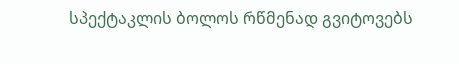სპექტაკლის ბოლოს რწმენად გვიტოვებს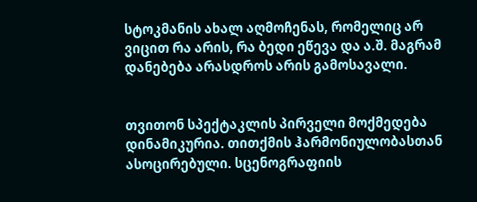სტოკმანის ახალ აღმოჩენას, რომელიც არ ვიცით რა არის, რა ბედი ეწევა და ა.შ. მაგრამ დანებება არასდროს არის გამოსავალი.


თვითონ სპექტაკლის პირველი მოქმედება დინამიკურია. თითქმის ჰარმონიულობასთან ასოცირებული. სცენოგრაფიის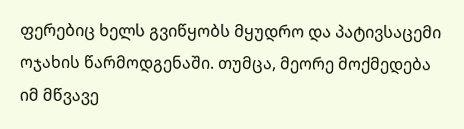ფერებიც ხელს გვიწყობს მყუდრო და პატივსაცემი ოჯახის წარმოდგენაში. თუმცა, მეორე მოქმედება იმ მწვავე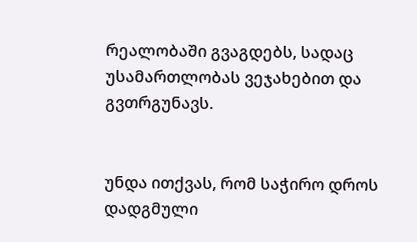რეალობაში გვაგდებს, სადაც უსამართლობას ვეჯახებით და გვთრგუნავს.


უნდა ითქვას, რომ საჭირო დროს დადგმული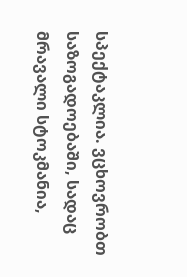სპექტაკლია. ვცხოვრობთ საზოგადოებაში, სადაც მრავალი სტოკმანია,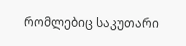რომლებიც საკუთარი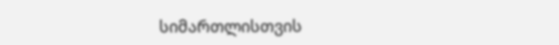სიმართლისთვის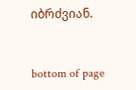იბრძვიან.


bottom of page